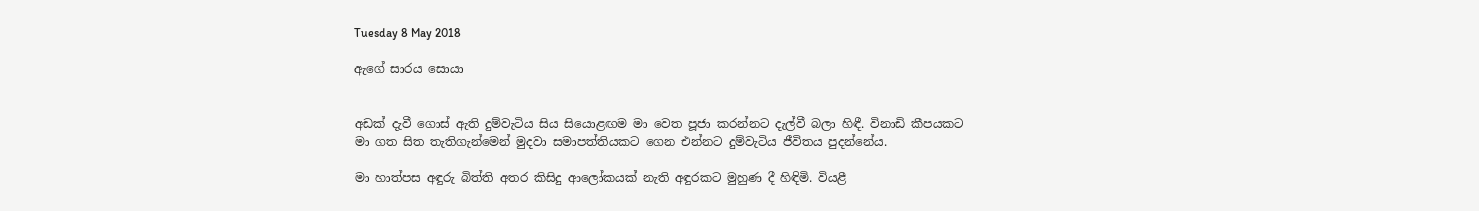Tuesday 8 May 2018

ඇගේ සාරය සොයා


අඩක් දැවී ගොස් ඇති දුම්වැටිය සිය සියොළඟම මා වෙත පූජා කරන්නට දැල්වී බලා හිඳී. විනාඩි කීපයකට මා ගත සිත තැතිගැන්මෙන් මුදවා සමාපත්තියකට ගෙන එන්නට දුම්වැටිය ජීවිතය පුදන්නේය.

මා හාත්පස අඳුරු බිත්ති අතර කිසිදු ආලෝකයක් නැති අඳුරකට මුහුණ දී හිඳිමි. වියළී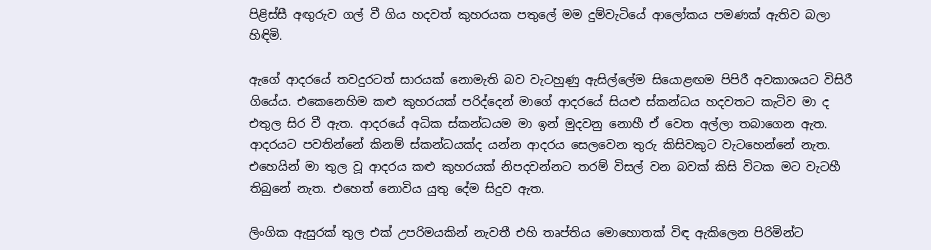පිළිස්සී අඟුරුව ගල් වී ගිය හදවත් කුහරයක පතුලේ මම දුම්වැටියේ ආලෝකය පමණක් ඇතිව බලා හිඳිමි.

ඇගේ ආදරයේ තවදුරටත් සාරයක් නොමැති බව වැටහුණු ඇසිල්ලේම සියොළඟම පිපිරී අවකාශයට විසිරී ගියේය. එකෙනෙහිම කළු කුහරයක් පරිද්දෙන් මාගේ ආදරයේ සියළු ස්කන්ධය හදවතට කැටිව මා ද එතුල සිර වී ඇත. ආදරයේ අධික ස්කන්ධයම මා ඉන් මුදවනු නොහී ඒ වෙත අල්ලා තබාගෙන ඇත. ආදරයට පවතින්නේ කිනම් ස්කන්ධයක්ද යන්න ආදරය සෙලවෙන තුරු කිසිවකුට වැටහෙන්නේ නැත. එහෙයින් මා තුල වූ ආදරය කළු කුහරයක් නිපදවන්නට තරම් විසල් වන බවක් කිසි විටක මට වැටහී තිබුනේ නැත. එහෙත් නොවිය යුතු දේම සිදුව ඇත.

ලිංගික ඇසුරක් තුල එක් උපරිමයකින් නැවතී එහි තෘප්තිය මොහොතක් විඳ ඇකිලෙන පිරිමින්ට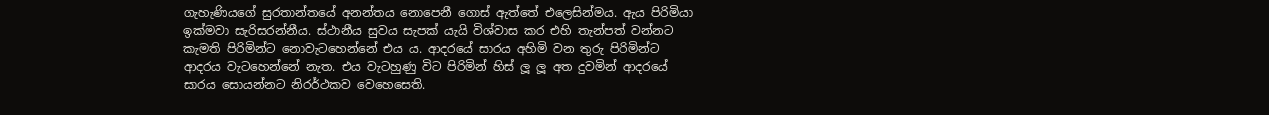ගැහැණියගේ සුරතාන්තයේ අනන්තය නොපෙනී ගොස් ඇත්තේ එලෙසින්මය. ඇය පිරිමියා ඉක්මවා සැරිසරන්නීය. ස්ථානීය සුවය සැපක් යැයි විශ්වාස කර එහි තැන්පත් වන්නට කැමති පිරිමින්ට නොවැටහෙන්නේ එය ය. ආදරයේ සාරය අහිමි වන තුරු පිරිමින්ට ආදරය වැටහෙන්නේ නැත. එය වැටහුණු විට පිරිමින් හිස් ලූ ලූ අත දුවමින් ආදරයේ සාරය සොයන්නට නිරර්ථකව වෙහෙසෙති.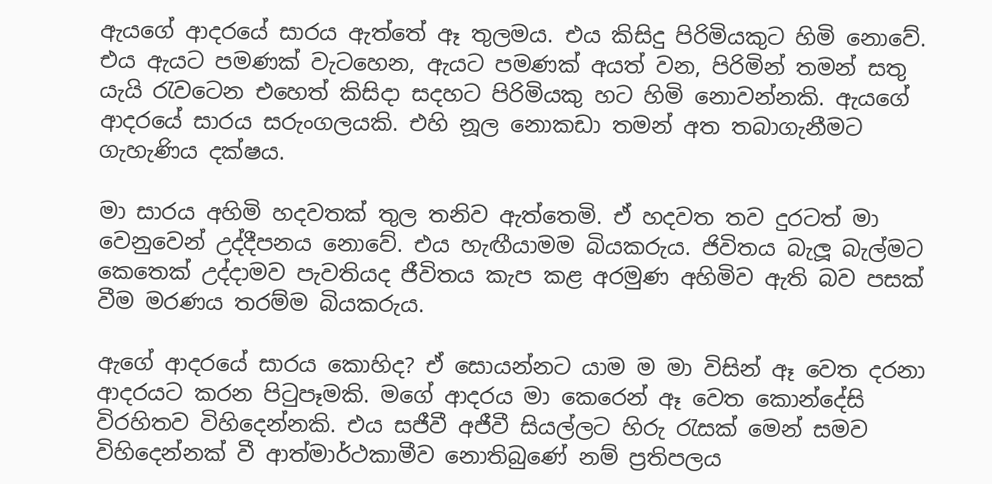ඇයගේ ආදරයේ සාරය ඇත්තේ ඈ තුලමය. එය කිසිදු පිරිමියකුට හිමි නොවේ. එය ඇයට පමණක් වැටහෙන, ඇයට පමණක් අයත් වන, පිරිමින් තමන් සතු යැයි රැවටෙන එහෙත් කිසිදා සදහට පිරිමියකු හට හිමි නොවන්නකි. ඇයගේ ආදරයේ සාරය සරුංගලයකි. එහි නූල නොකඩා තමන් අත තබාගැනීමට ගැහැණිය දක්ෂය.

මා සාරය අහිමි හදවතක් තුල තනිව ඇත්තෙමි. ඒ හදවත තව දුරටත් මා වෙනුවෙන් උද්දීපනය නොවේ. එය හැඟීයාමම බියකරුය. ජිවිතය බැලූ බැල්මට කෙතෙක් උද්දාමව පැවතියද ජීවිතය කැප කළ අරමුණ අහිමිව ඇති බව පසක් වීම මරණය තරම්ම බියකරුය.

ඇගේ ආදරයේ සාරය කොහිද? ඒ සොයන්නට යාම ම මා විසින් ඈ වෙත දරනා ආදරයට කරන පිටුපෑමකි. මගේ ආදරය මා කෙරෙන් ඈ වෙත කොන්දේසි විරහිතව විහිදෙන්නකි. එය සජීවී අජීවී සියල්ලට හිරු රැසක් මෙන් සමව විහිදෙන්නක් වී ආත්මාර්ථකාමීව නොතිබුණේ නම් ප්‍රතිපලය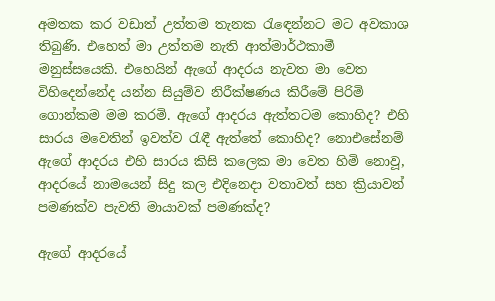අමතක කර වඩාත් උත්තම තැනක රැඳෙන්නට මට අවකාශ තිබුණි. එහෙත් මා උත්තම නැති ආත්මාර්ථකාමී මනුස්සයෙකි. එහෙයින් ඇගේ ආදරය නැවත මා වෙත විහිදෙන්නේද යන්න සියුම්ව නිරීක්ෂණය කිරීමේ පිරිමි ගොන්කම මම කරමි. ඇගේ ආදරය ඇත්තටම කොහිද? එහි සාරය මවෙතින් ඉවත්ව රැඳී ඇත්තේ කොහිද? නොඑසේනම් ඇගේ ආදරය එහි සාරය කිසි කලෙක මා වෙත හිමි නොවූ, ආදරයේ නාමයෙන් සිදු කල එදිනෙදා වතාවත් සහ ක්‍රියාවන් පමණක්ව පැවති මායාවක් පමණක්ද?

ඇගේ ආදරයේ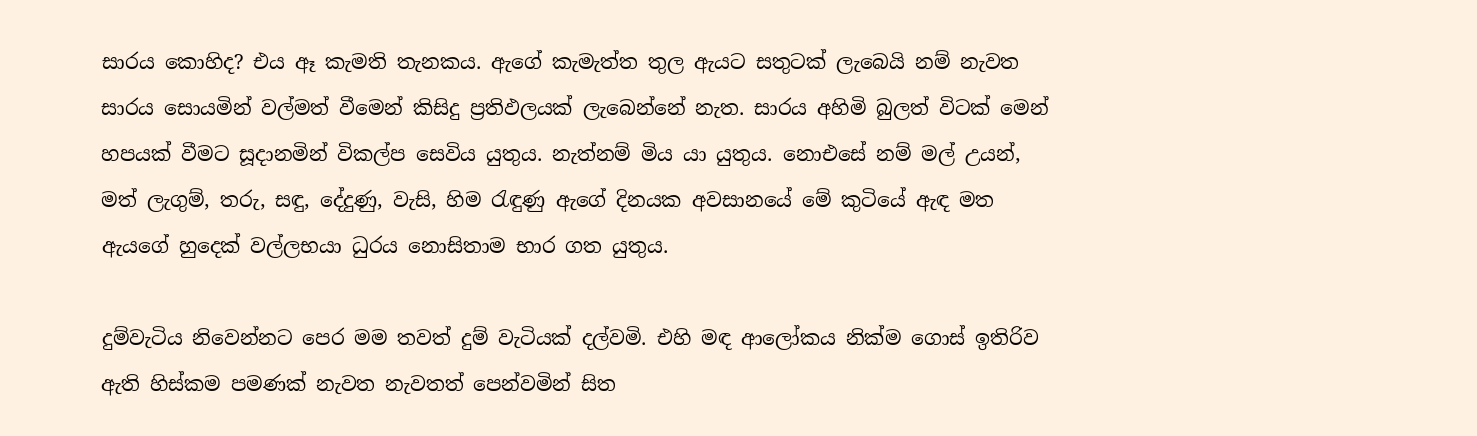සාරය කොහිද? එය ඈ කැමති තැනකය. ඇගේ කැමැත්ත තුල ඇයට සතුටක් ලැබෙයි නම් නැවත සාරය සොයමින් වල්මත් වීමෙන් කිසිදු ප්‍රතිඵලයක් ලැබෙන්නේ නැත. සාරය අහිමි බුලත් විටක් මෙන් හපයක් වීමට සූදානමින් විකල්ප සෙවිය යුතුය. නැත්නම් මිය යා යුතුය. නොඑසේ නම් මල් උයන්, මත් ලැගුම්, තරු, සඳු, දේදුණු, වැසි, හිම රැඳුණු ඇගේ දිනයක අවසානයේ මේ කුටියේ ඇඳ මත ඇයගේ හුදෙක් වල්ලභයා ධුරය නොසිතාම භාර ගත යුතුය.

දුම්වැටිය නිවෙන්නට පෙර මම තවත් දුම් වැටියක් දල්වමි. එහි මඳ ආලෝකය නික්ම ගොස් ඉතිරිව ඇති හිස්කම පමණක් නැවත නැවතත් පෙන්වමින් සිත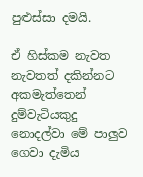පුළුස්සා දමයි.

ඒ හිස්කම නැවත නැවතත් දකින්නට අකමැත්තෙන් දුම්වැටියකුදු නොදල්වා මේ පාලුව ගෙවා දැමිය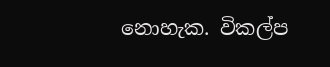නොහැක. විකල්ප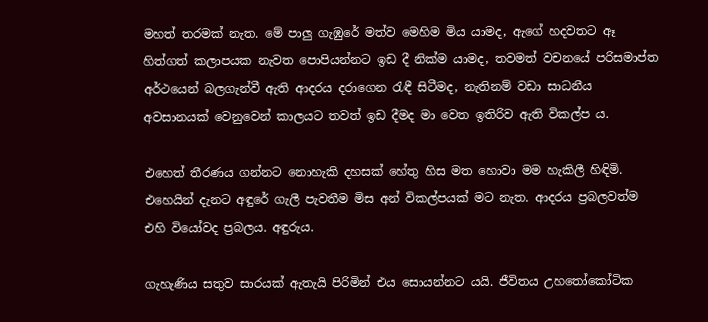මහත් තරමක් නැත. මේ පාලු ගැඹුරේ මත්ව මෙහිම මිය යාමද, ඇගේ හදවතට ඈ හිත්ගත් කලාපයක නැවත පොපියන්නට ඉඩ දී නික්ම යාමද, තවමත් වචනයේ පරිසමාප්ත අර්ථයෙන් බලගැන්වී ඇති ආදරය දරාගෙන රැඳී සිටීමද, නැතිනම් වඩා සාධනීය අවසානයක් වෙනුවෙන් කාලයට තවත් ඉඩ දීමද මා වෙත ඉතිරිව ඇති විකල්ප ය.

එහෙත් තීරණය ගන්නට නොහැකි දහසක් හේතු හිස මත හොවා මම හැකිලී හිඳිමි. එහෙයින් දැනට අඳුරේ ගැලී පැවතීම මිස අන් විකල්පයක් මට නැත. ආදරය ප්‍රබලවත්ම එහි වියෝවද ප්‍රබලය. අඳුරුය.

ගැහැණිය සතුව සාරයක් ඇතැයි පිරිමින් එය සොයන්නට යයි. ජීවිතය උහතෝකෝටික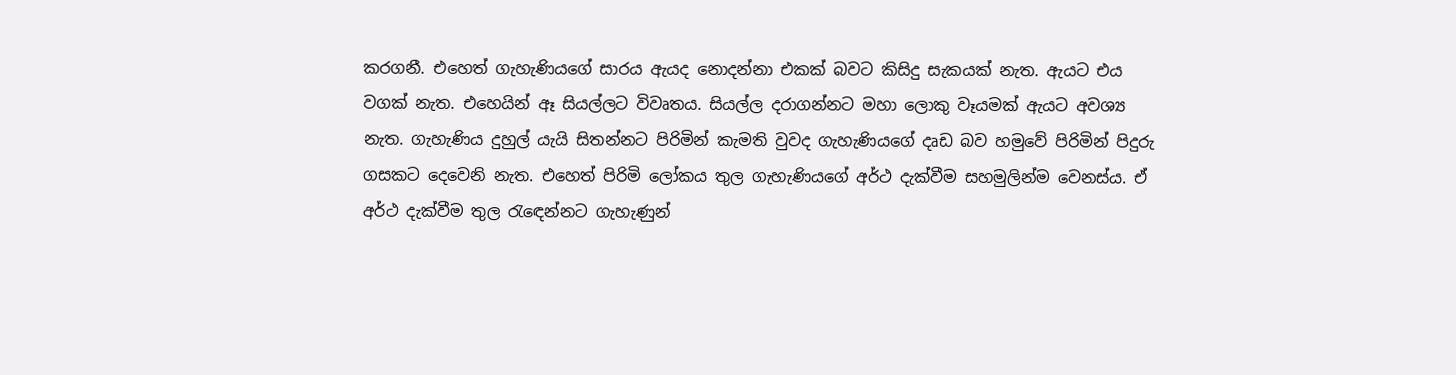කරගනී. එහෙත් ගැහැණියගේ සාරය ඇයද නොදන්නා එකක් බවට කිසිදු සැකයක් නැත. ඇයට එය වගක් නැත. එහෙයින් ඈ සියල්ලට විවෘතය. සියල්ල දරාගන්නට මහා ලොකු වෑයමක් ඇයට අවශ්‍ය නැත. ගැහැණිය දුහුල් යැයි සිතන්නට පිරිමින් කැමති වුවද ගැහැණියගේ දෘඩ බව හමුවේ පිරිමින් පිදුරු ගසකට දෙවෙනි නැත. එහෙත් පිරිමි ලෝකය තුල ගැහැණියගේ අර්ථ දැක්වීම සහමුලින්ම වෙනස්ය. ඒ අර්ථ දැක්වීම තුල රැඳෙන්නට ගැහැණුන්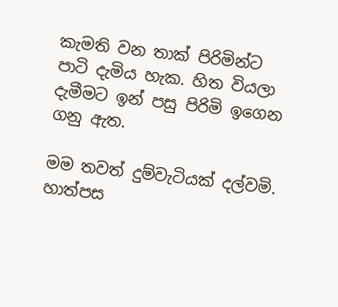කැමති වන තාක් පිරිමින්ට පාටි දැමිය හැක. හිත වියලා දැමීමට ඉන් පසු පිරිමි ඉගෙන ගනු ඇත.

මම තවත් දුම්වැටියක් දල්වමි. හාත්පස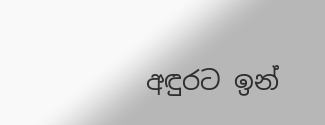අඳුරට ඉන්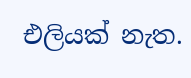එලියක් නැත.